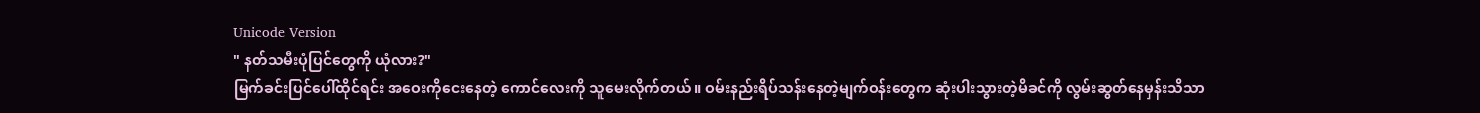Unicode Version
" နတ်သမီးပုံပြင်တွေကို ယုံလား?"
မြက်ခင်းပြင်ပေါ်ထိုင်ရင်း အဝေးကိုငေးနေတဲ့ ကောင်လေးကို သူမေးလိုက်တယ်။ ဝမ်းနည်းရိပ်သန်းနေတဲ့မျက်ဝန်းတွေက ဆုံးပါးသွားတဲ့မိခင်ကို လွမ်းဆွတ်နေမှန်းသိသာ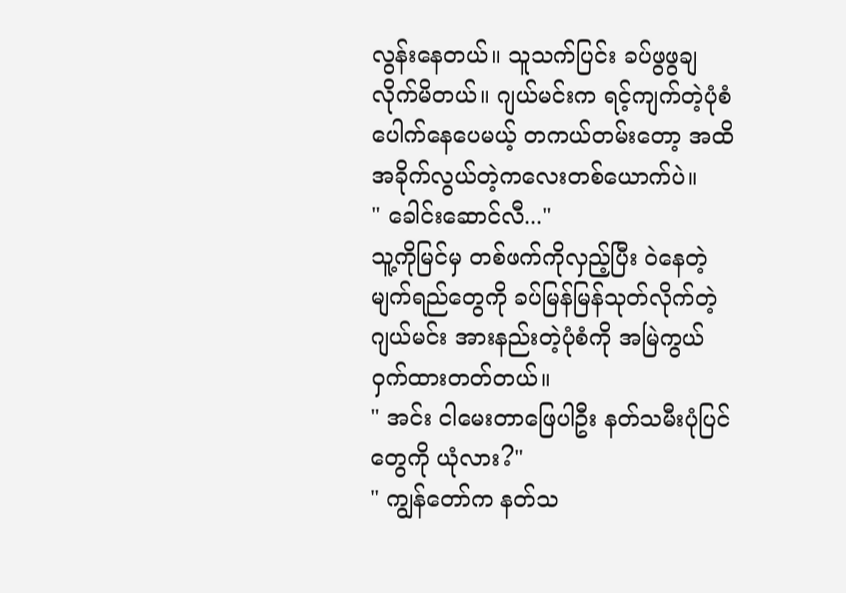လွန်းနေတယ်။ သူသက်ပြင်း ခပ်ဖွဖွချလိုက်မိတယ်။ ဂျယ်မင်းက ရင့်ကျက်တဲ့ပုံစံပေါက်နေပေမယ့် တကယ်တမ်းတော့ အထိအခိုက်လွယ်တဲ့ကလေးတစ်ယောက်ပဲ။
" ခေါင်းဆောင်လီ..."
သူ့ကိုမြင်မှ တစ်ဖက်ကိုလှည့်ပြီး ဝဲနေတဲ့မျက်ရည်တွေကို ခပ်မြန်မြန်သုတ်လိုက်တဲ့ဂျယ်မင်း အားနည်းတဲ့ပုံစံကို အမြဲကွယ်ဝှက်ထားတတ်တယ်။
" အင်း ငါမေးတာဖြေပါဦး နတ်သမီးပုံပြင်တွေကို ယုံလား?"
" ကျွန်တော်က နတ်သ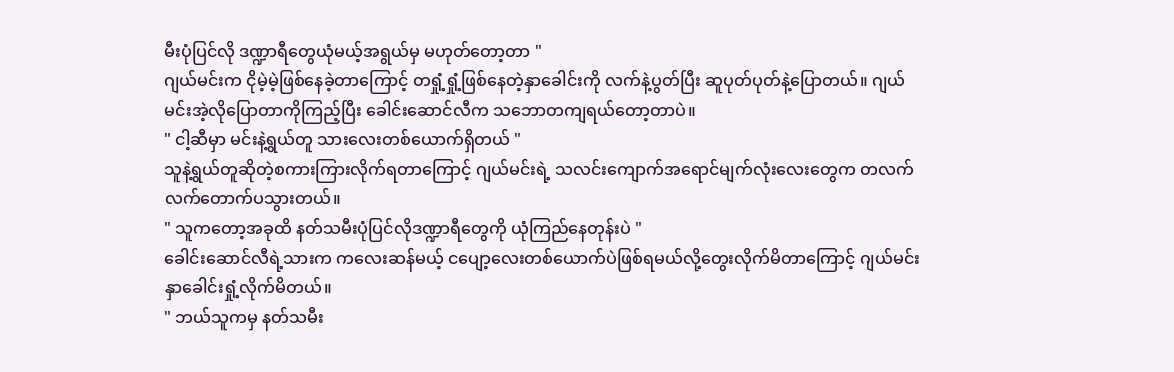မီးပုံပြင်လို ဒဏ္ဍာရီတွေယုံမယ့်အရွယ်မှ မဟုတ်တော့တာ "
ဂျယ်မင်းက ငိုမဲ့မဲ့ဖြစ်နေခဲ့တာကြောင့် တရှုံ့ရှုံ့ဖြစ်နေတဲ့နှာခေါင်းကို လက်နဲ့ပွတ်ပြီး ဆူပုတ်ပုတ်နဲ့ပြောတယ်။ ဂျယ်မင်းအဲ့လိုပြောတာကိုကြည့်ပြီး ခေါင်းဆောင်လီက သဘောတကျရယ်တော့တာပဲ။
" ငါ့ဆီမှာ မင်းနဲ့ရွယ်တူ သားလေးတစ်ယောက်ရှိတယ် "
သူနဲ့ရွယ်တူဆိုတဲ့စကားကြားလိုက်ရတာကြောင့် ဂျယ်မင်းရဲ့ သလင်းကျောက်အရောင်မျက်လုံးလေးတွေက တလက်လက်တောက်ပသွားတယ်။
" သူကတော့အခုထိ နတ်သမီးပုံပြင်လိုဒဏ္ဍာရီတွေကို ယုံကြည်နေတုန်းပဲ "
ခေါင်းဆောင်လီရဲ့သားက ကလေးဆန်မယ့် ငပျော့လေးတစ်ယောက်ပဲဖြစ်ရမယ်လို့တွေးလိုက်မိတာကြောင့် ဂျယ်မင်းနှာခေါင်းရှုံ့လိုက်မိတယ်။
" ဘယ်သူကမှ နတ်သမီး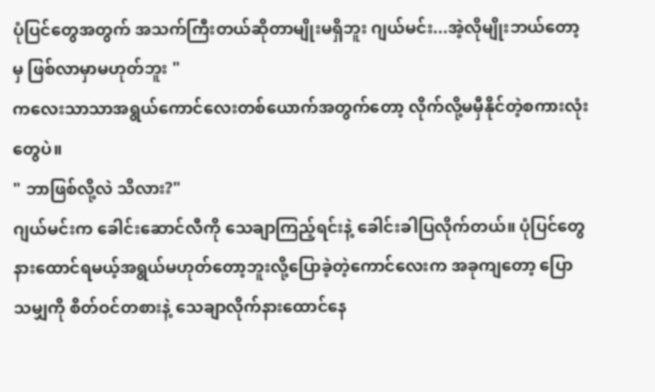ပုံပြင်တွေအတွက် အသက်ကြီးတယ်ဆိုတာမျိုးမရှိဘူး ဂျယ်မင်း...အဲ့လိုမျိုးဘယ်တော့မှ ဖြစ်လာမှာမဟုတ်ဘူး "
ကလေးသာသာအရွယ်ကောင်လေးတစ်ယောက်အတွက်တော့ လိုက်လို့မမှီနိုင်တဲ့စကားလုံးတွေပဲ။
" ဘာဖြစ်လို့လဲ သိလား?"
ဂျယ်မင်းက ခေါင်းဆောင်လီကို သေချာကြည့်ရင်းနဲ့ ခေါင်းခါပြလိုက်တယ်။ ပုံပြင်တွေနားထောင်ရမယ့်အရွယ်မဟုတ်တော့ဘူးလို့ပြောခဲ့တဲ့ကောင်လေးက အခုကျတော့ ပြောသမျှကို စိတ်ဝင်တစားနဲ့ သေချာလိုက်နားထောင်နေ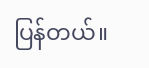ပြန်တယ်။